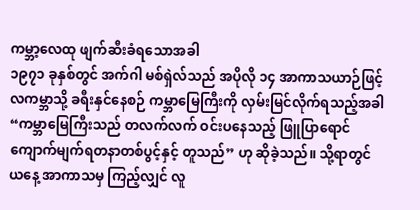ကမ္ဘာ့လေထု ဖျက်ဆီးခံရသောအခါ
၁၉၇၁ ခုနှစ်တွင် အက်ဂါ မစ်ရှဲလ်သည် အပိုလို ၁၄ အာကာသယာဉ်ဖြင့် လကမ္ဘာသို့ ခရီးနှင်နေစဉ် ကမ္ဘာမြေကြီးကို လှမ်းမြင်လိုက်ရသည့်အခါ “ကမ္ဘာမြေကြီးသည် တလက်လက် ဝင်းပနေသည့် ဖြူပြာရောင် ကျောက်မျက်ရတနာတစ်ပွင့်နှင့် တူသည်” ဟု ဆိုခဲ့သည်။ သို့ရာတွင် ယနေ့ အာကာသမှ ကြည့်လျှင် လူ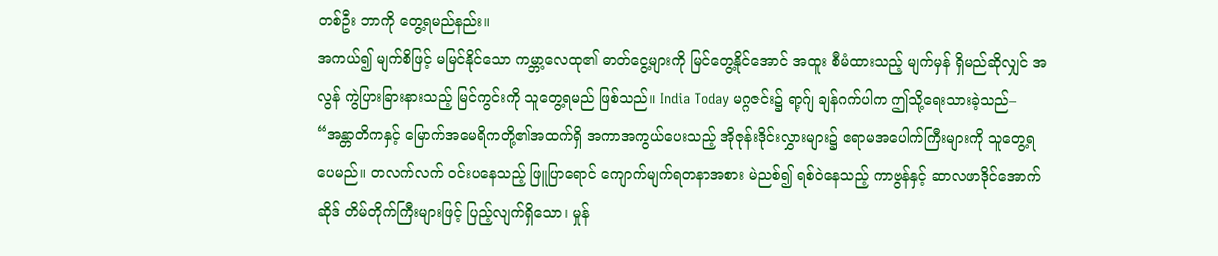တစ်ဦး ဘာကို တွေ့ရမည်နည်း။
အကယ်၍ မျက်စိဖြင့် မမြင်နိုင်သော ကမ္ဘာ့လေထု၏ ဓာတ်ငွေ့များကို မြင်တွေ့နိုင်အောင် အထူး စီမံထားသည့် မျက်မှန် ရှိမည်ဆိုလျှင် အလွန် ကွဲပြားခြားနားသည့် မြင်ကွင်းကို သူတွေ့ရမည် ဖြစ်သည်။ India Today မဂ္ဂဇင်း၌ ရာ့ဂ်ျ ချန်ဂက်ပါက ဤသို့ရေးသားခဲ့သည်– “အန္တာတိကနှင့် မြောက်အမေရိကတို့၏အထက်ရှိ အကာအကွယ်ပေးသည့် အိုဇုန်းဒိုင်းလွှားများ၌ ဧရာမအပေါက်ကြီးများကို သူတွေ့ရပေမည်။ တလက်လက် ဝင်းပနေသည့် ဖြူပြာရောင် ကျောက်မျက်ရတနာအစား မဲညစ်၍ ရစ်ဝဲနေသည့် ကာဗွန်နှင့် ဆာလဖာဒိုင်အောက်ဆိုဒ် တိမ်တိုက်ကြီးများဖြင့် ပြည့်လျက်ရှိသော၊ မှုန်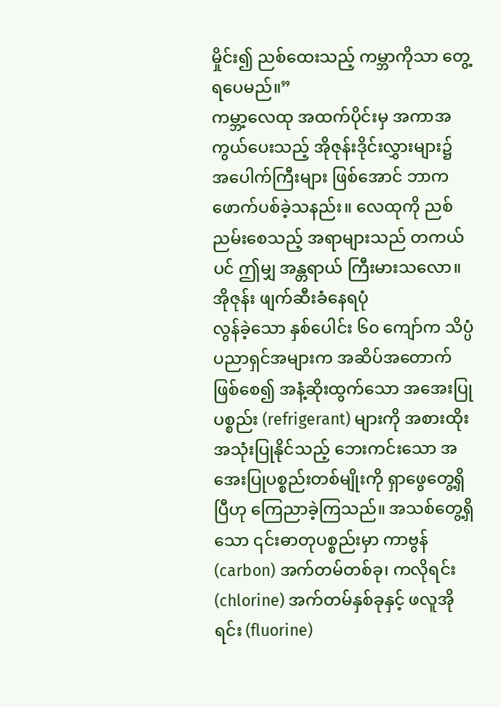မှိုင်း၍ ညစ်ထေးသည့် ကမ္ဘာကိုသာ တွေ့ရပေမည်။”
ကမ္ဘာ့လေထု အထက်ပိုင်းမှ အကာအကွယ်ပေးသည့် အိုဇုန်းဒိုင်းလွှားများ၌ အပေါက်ကြီးများ ဖြစ်အောင် ဘာက ဖောက်ပစ်ခဲ့သနည်း။ လေထုကို ညစ်ညမ်းစေသည့် အရာများသည် တကယ်ပင် ဤမျှ အန္တရာယ် ကြီးမားသလော။
အိုဇုန်း ဖျက်ဆီးခံနေရပုံ
လွန်ခဲ့သော နှစ်ပေါင်း ၆၀ ကျော်က သိပ္ပံပညာရှင်အများက အဆိပ်အတောက် ဖြစ်စေ၍ အနံ့ဆိုးထွက်သော အအေးပြုပစ္စည်း (refrigerant) များကို အစားထိုးအသုံးပြုနိုင်သည့် ဘေးကင်းသော အအေးပြုပစ္စည်းတစ်မျိုးကို ရှာဖွေတွေ့ရှိပြီဟု ကြေညာခဲ့ကြသည်။ အသစ်တွေ့ရှိသော ၎င်းဓာတုပစ္စည်းမှာ ကာဗွန် (carbon) အက်တမ်တစ်ခု၊ ကလိုရင်း (chlorine) အက်တမ်နှစ်ခုနှင့် ဖလူအိုရင်း (fluorine)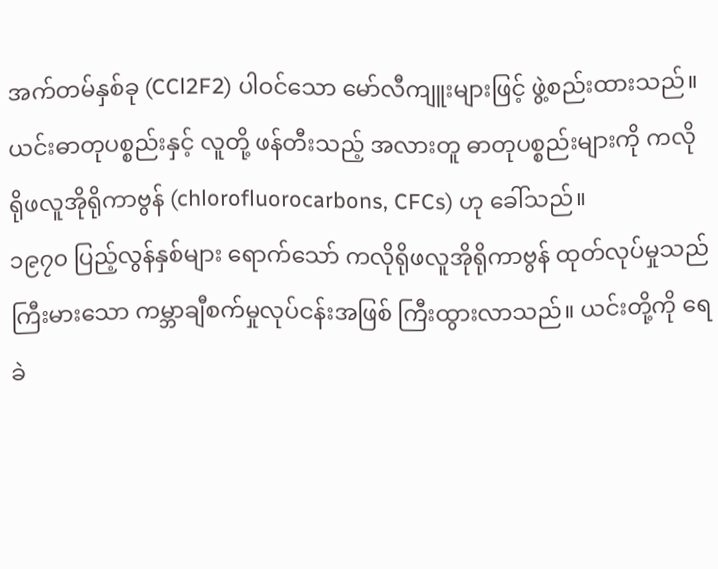အက်တမ်နှစ်ခု (CCl2F2) ပါဝင်သော မော်လီကျူးများဖြင့် ဖွဲ့စည်းထားသည်။ ယင်းဓာတုပစ္စည်းနှင့် လူတို့ ဖန်တီးသည့် အလားတူ ဓာတုပစ္စည်းများကို ကလိုရိုဖလူအိုရိုကာဗွန် (chlorofluorocarbons, CFCs) ဟု ခေါ်သည်။
၁၉၇၀ ပြည့်လွန်နှစ်များ ရောက်သော် ကလိုရိုဖလူအိုရိုကာဗွန် ထုတ်လုပ်မှုသည် ကြီးမားသော ကမ္ဘာချီစက်မှုလုပ်ငန်းအဖြစ် ကြီးထွားလာသည်။ ယင်းတို့ကို ရေခဲ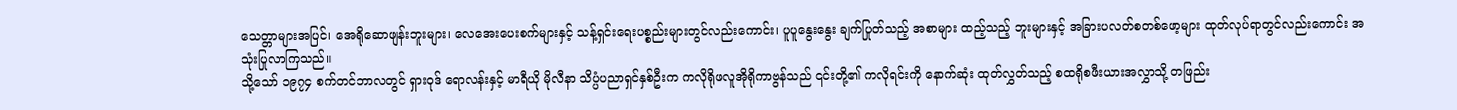သေတ္တာများအပြင်၊ အေရိုဆောဖျန်းဘူးများ၊ လေအေးပေးစက်များနှင့် သန့်ရှင်းရေးပစ္စည်းများတွင်လည်းကောင်း၊ ပူပူနွေးနွေး ချက်ပြုတ်သည့် အစာများ ထည့်သည့် ဘူးများနှင့် အခြားပလတ်စတစ်ဖော့များ ထုတ်လုပ်ရာတွင်လည်းကောင်း အသုံးပြုလာကြသည်။
သို့သော် ၁၉၇၄ စက်တင်ဘာလတွင် ရှားဝုဒ် ရောလန်းနှင့် မာရီယို မိုလီနာ သိပ္ပံပညာရှင်နှစ်ဦးက ကလိုရိုဖလူအိုရိုကာဗွန်သည် ၎င်းတို့၏ ကလိုရင်းကို နောက်ဆုံး ထုတ်လွှတ်သည့် စထရိုစဖီးယားအလွှာသို့ တဖြည်း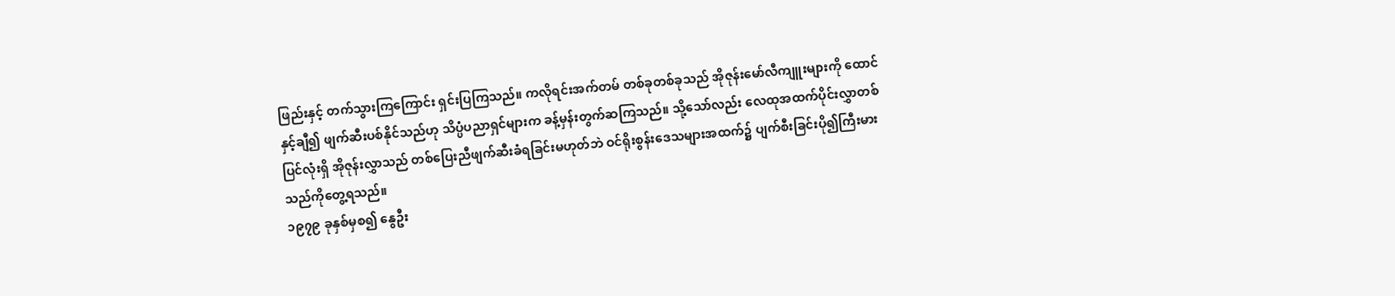ဖြည်းနှင့် တက်သွားကြကြောင်း ရှင်းပြကြသည်။ ကလိုရင်းအက်တမ် တစ်ခုတစ်ခုသည် အိုဇုန်းမော်လီကျူးများကို ထောင်နှင့်ချီ၍ ဖျက်ဆီးပစ်နိုင်သည်ဟု သိပ္ပံပညာရှင်များက ခန့်မှန်းတွက်ဆကြသည်။ သို့သော်လည်း လေထုအထက်ပိုင်းလွှာတစ်ပြင်လုံးရှိ အိုဇုန်းလွှာသည် တစ်ပြေးညီဖျက်ဆီးခံရခြင်းမဟုတ်ဘဲ ဝင်ရိုးစွန်းဒေသများအထက်၌ ပျက်စီးခြင်းပို၍ကြီးမားသည်ကိုတွေ့ရသည်။
၁၉၇၉ ခုနှစ်မှစ၍ နွေဦး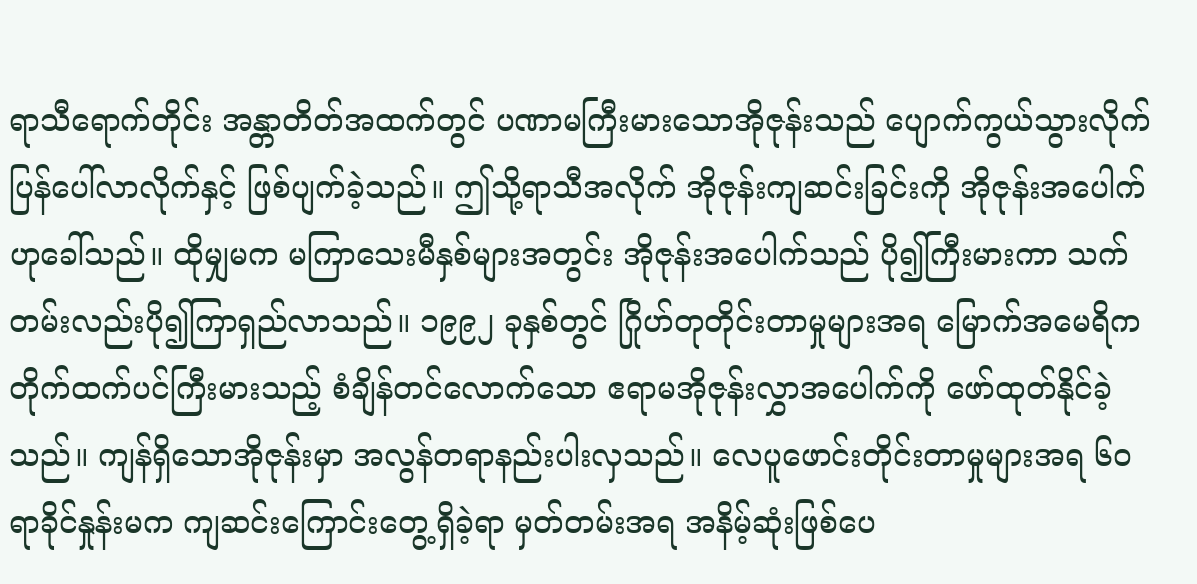ရာသီရောက်တိုင်း အန္တာတိတ်အထက်တွင် ပဏာမကြီးမားသောအိုဇုန်းသည် ပျောက်ကွယ်သွားလိုက် ပြန်ပေါ်လာလိုက်နှင့် ဖြစ်ပျက်ခဲ့သည်။ ဤသို့ရာသီအလိုက် အိုဇုန်းကျဆင်းခြင်းကို အိုဇုန်းအပေါက်ဟုခေါ်သည်။ ထိုမျှမက မကြာသေးမီနှစ်များအတွင်း အိုဇုန်းအပေါက်သည် ပို၍ကြီးမားကာ သက်တမ်းလည်းပို၍ကြာရှည်လာသည်။ ၁၉၉၂ ခုနှစ်တွင် ဂြိုဟ်တုတိုင်းတာမှုများအရ မြောက်အမေရိကတိုက်ထက်ပင်ကြီးမားသည့် စံချိန်တင်လောက်သော ဧရာမအိုဇုန်းလွှာအပေါက်ကို ဖော်ထုတ်နိုင်ခဲ့သည်။ ကျန်ရှိသောအိုဇုန်းမှာ အလွန်တရာနည်းပါးလှသည်။ လေပူဖောင်းတိုင်းတာမှုများအရ ၆၀ ရာခိုင်နှုန်းမက ကျဆင်းကြောင်းတွေ့ရှိခဲ့ရာ မှတ်တမ်းအရ အနိမ့်ဆုံးဖြစ်ပေ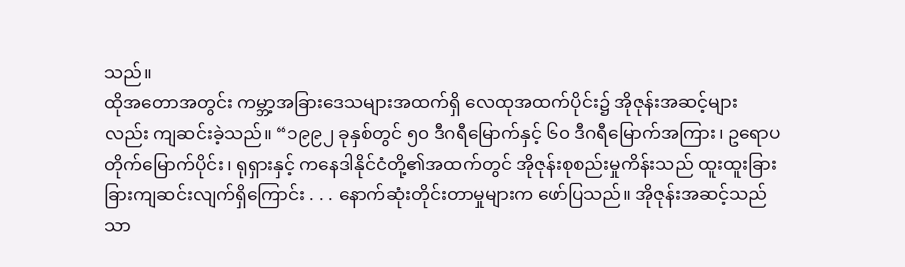သည်။
ထိုအတောအတွင်း ကမ္ဘာ့အခြားဒေသများအထက်ရှိ လေထုအထက်ပိုင်း၌ အိုဇုန်းအဆင့်များလည်း ကျဆင်းခဲ့သည်။ “၁၉၉၂ ခုနှစ်တွင် ၅၀ ဒီဂရီမြောက်နှင့် ၆၀ ဒီဂရီမြောက်အကြား၊ ဥရောပတိုက်မြောက်ပိုင်း၊ ရုရှားနှင့် ကနေဒါနိုင်ငံတို့၏အထက်တွင် အိုဇုန်းစုစည်းမှုကိန်းသည် ထူးထူးခြားခြားကျဆင်းလျက်ရှိကြောင်း . . . နောက်ဆုံးတိုင်းတာမှုများက ဖော်ပြသည်။ အိုဇုန်းအဆင့်သည် သာ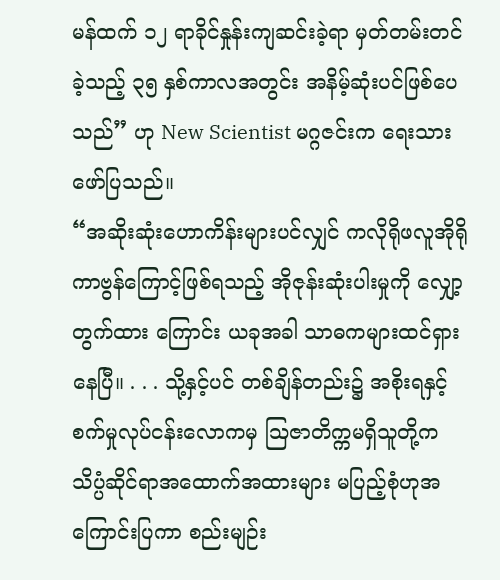မန်ထက် ၁၂ ရာခိုင်နှုန်းကျဆင်းခဲ့ရာ မှတ်တမ်းတင်ခဲ့သည့် ၃၅ နှစ်ကာလအတွင်း အနိမ့်ဆုံးပင်ဖြစ်ပေသည်” ဟု New Scientist မဂ္ဂဇင်းက ရေးသားဖော်ပြသည်။
“အဆိုးဆုံးဟောကိန်းများပင်လျှင် ကလိုရိုဖလူအိုရိုကာဗွန်ကြောင့်ဖြစ်ရသည့် အိုဇုန်းဆုံးပါးမှုကို လျှော့တွက်ထား ကြောင်း ယခုအခါ သာဓကများထင်ရှားနေပြီ။ . . . သို့နှင့်ပင် တစ်ချိန်တည်း၌ အစိုးရနှင့်စက်မှုလုပ်ငန်းလောကမှ ဩဇာတိက္ကမရှိသူတို့က သိပ္ပံဆိုင်ရာအထောက်အထားများ မပြည့်စုံဟုအကြောင်းပြကာ စည်းမျဉ်း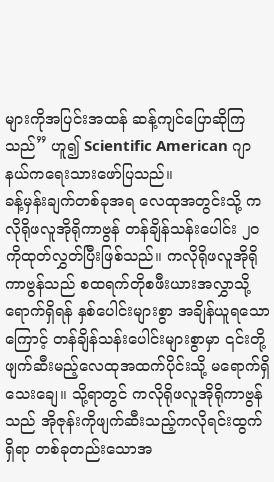များကိုအပြင်းအထန် ဆန့်ကျင်ပြောဆိုကြသည်” ဟူ၍ Scientific American ဂျာနယ်ကရေးသားဖော်ပြသည်။
ခန့်မှန်းချက်တစ်ခုအရ လေထုအတွင်းသို့ ကလိုရိုဖလူအိုရိုကာဗွန် တန်ချိန်သန်းပေါင်း ၂၀ ကိုထုတ်လွှတ်ပြီးဖြစ်သည်။ ကလိုရိုဖလူအိုရိုကာဗွန်သည် စထရက်တိုစဖီးယားအလွှာသို့ရောက်ရှိရန် နှစ်ပေါင်းများစွာ အချိန်ယူရသောကြောင့် တန်ချိန်သန်းပေါင်းများစွာမှာ ၎င်းတို့ဖျက်ဆီးမည့်လေထုအထက်ပိုင်းသို့ မရောက်ရှိသေးချေ။ သို့ရာတွင် ကလိုရိုဖလူအိုရိုကာဗွန်သည် အိုဇုန်းကိုဖျက်ဆီးသည့်ကလိုရင်းထွက်ရှိရာ တစ်ခုတည်းသောအ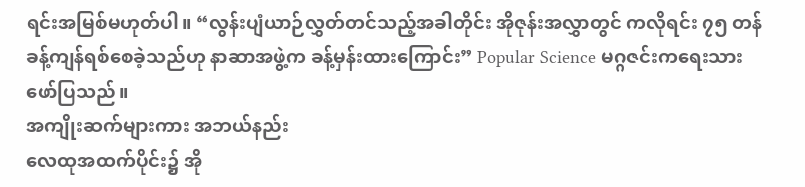ရင်းအမြစ်မဟုတ်ပါ။ “လွန်းပျံယာဉ်လွှတ်တင်သည့်အခါတိုင်း အိုဇုန်းအလွှာတွင် ကလိုရင်း ၇၅ တန်ခန့်ကျန်ရစ်စေခဲ့သည်ဟု နာဆာအဖွဲ့က ခန့်မှန်းထားကြောင်း” Popular Science မဂ္ဂဇင်းကရေးသားဖော်ပြသည်။
အကျိုးဆက်များကား အဘယ်နည်း
လေထုအထက်ပိုင်း၌ အို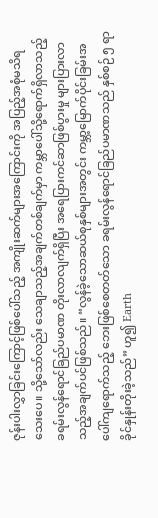ဇုန်းပါးလွှာခြင်းကြောင့်ဖြစ်ပေါ်သည့် အကျိုးဆက်များအကြောင်းကို အပြည့်အစုံမသိရသေးပေ။ သို့သော်လည်း သေချာသည့်အချက်တစ်ချက်မှာ ကမ္ဘာပေါ်သို့ရောက်ရှိလာသည့် ခရမ်းလွန်ရောင်ခြည်ပမာဏ တိုးလာလျက်ရှိပြီး အရေပြားကင်ဆာဖြစ်ပွားမှု များပြားလာသည့်အချက်ပင်ဖြစ်သည်။ “လွန်ခဲ့သောဆယ်စုနှစ်များအတွင်း ကမ္ဘာ့မြောက်ပိုင်းခြမ်းအပေါ်ကျရောက်သည့် ဘေးဖြစ်စေတတ်သော ခရမ်းလွန်ရောင်ခြည်ပမာဏသည် နှစ်စဉ် ၅ ရာခိုင်နှုန်းတိုးခဲ့သည်” ဟူ၍ Earth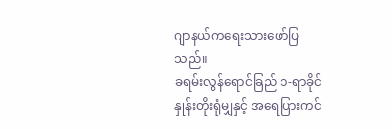ဂျာနယ်ကရေးသားဖော်ပြသည်။
ခရမ်းလွန်ရောင်ခြည် ၁-ရာခိုင်နှုန်းတိုးရုံမျှနှင့် အရေပြားကင်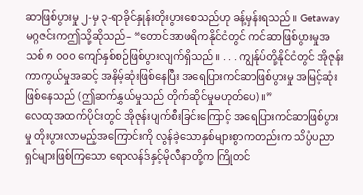ဆာဖြစ်ပွားမှု ၂-မှ ၃-ရာခိုင်နှုန်းတိုးပွားစေသည်ဟု ခန့်မှန်းရသည်။ Getaway မဂ္ဂဇင်းကဤသို့ဆိုသည်– “တောင်အာဖရိကနိုင်ငံတွင် ကင်ဆာဖြစ်ပွားမှုအသစ် ၈ ၀၀၀ ကျော်နှစ်စဉ်ဖြစ်ပွားလျက်ရှိသည်။ . . . ကျွန်ုပ်တို့နိုင်ငံတွင် အိုဇုန်းကာကွယ်မှုအဆင့် အနိမ့်ဆုံးဖြစ်နေပြီး အရေပြားကင်ဆာဖြစ်ပွားမှု အမြင့်ဆုံးဖြစ်နေသည် (ဤဆက်နွှယ်မှုသည် တိုက်ဆိုင်မှုမဟုတ်ပေ)။”
လေထုအထက်ပိုင်းတွင် အိုဇုန်းပျက်စီးခြင်းကြောင့် အရေပြားကင်ဆာဖြစ်ပွားမှု တိုးပွားလာမည့်အကြောင်းကို လွန်ခဲ့သောနှစ်များစွာကတည်းက သိပ္ပံပညာရှင်များဖြစ်ကြသော ရောလန်ဒ်နှင့်မိုလီနာတို့က ကြိုတင်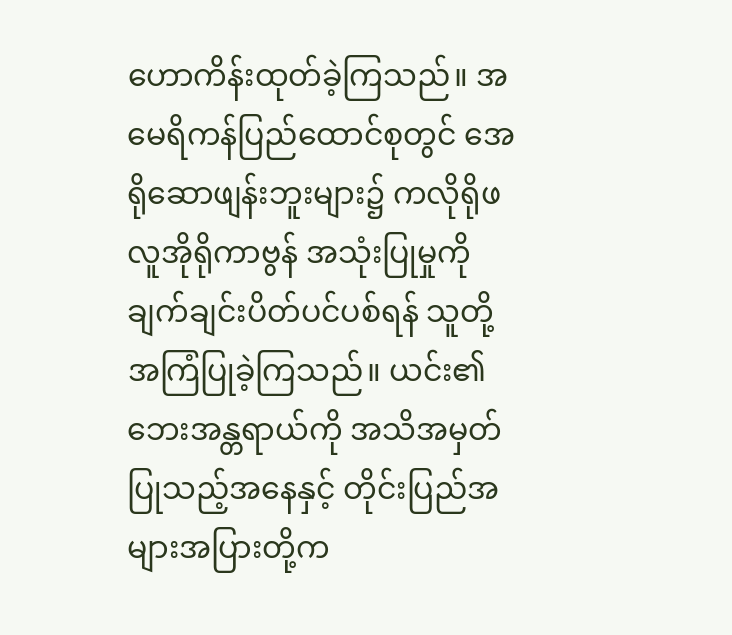ဟောကိန်းထုတ်ခဲ့ကြသည်။ အမေရိကန်ပြည်ထောင်စုတွင် အေရိုဆောဖျန်းဘူးများ၌ ကလိုရိုဖလူအိုရိုကာဗွန် အသုံးပြုမှုကိုချက်ချင်းပိတ်ပင်ပစ်ရန် သူတို့အကြံပြုခဲ့ကြသည်။ ယင်း၏ဘေးအန္တရာယ်ကို အသိအမှတ်ပြုသည့်အနေနှင့် တိုင်းပြည်အများအပြားတို့က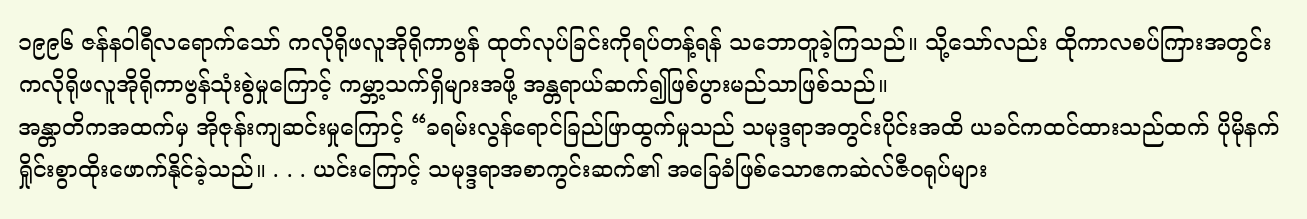၁၉၉၆ ဇန်နဝါရီလရောက်သော် ကလိုရိုဖလူအိုရိုကာဗွန် ထုတ်လုပ်ခြင်းကိုရပ်တန့်ရန် သဘောတူခဲ့ကြသည်။ သို့သော်လည်း ထိုကာလစပ်ကြားအတွင်း ကလိုရိုဖလူအိုရိုကာဗွန်သုံးစွဲမှုကြောင့် ကမ္ဘာ့သက်ရှိများအဖို့ အန္တရာယ်ဆက်၍ဖြစ်ပွားမည်သာဖြစ်သည်။
အန္တာတိကအထက်မှ အိုဇုန်းကျဆင်းမှုကြောင့် “ခရမ်းလွန်ရောင်ခြည်ဖြာထွက်မှုသည် သမုဒ္ဒရာအတွင်းပိုင်းအထိ ယခင်ကထင်ထားသည်ထက် ပိုမိုနက်ရှိုင်းစွာထိုးဖောက်နိုင်ခဲ့သည်။ . . . ယင်းကြောင့် သမုဒ္ဒရာအစာကွင်းဆက်၏ အခြေခံဖြစ်သောဧကဆဲလ်ဇီဝရုပ်များ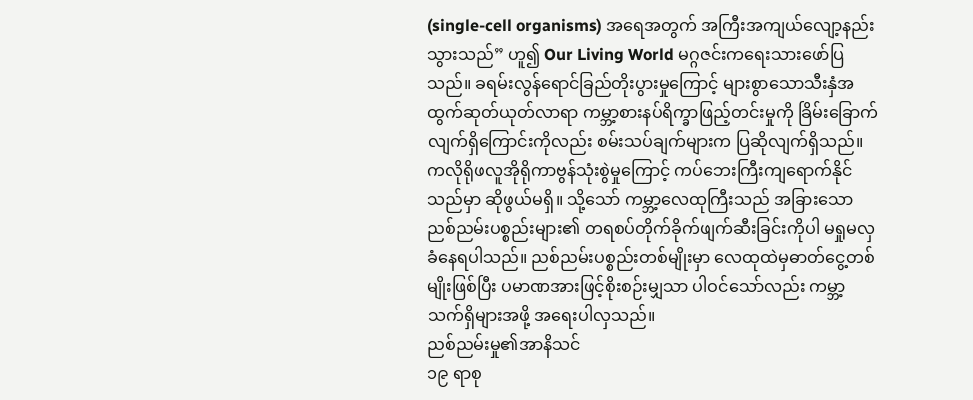(single-cell organisms) အရေအတွက် အကြီးအကျယ်လျော့နည်းသွားသည်” ဟူ၍ Our Living World မဂ္ဂဇင်းကရေးသားဖော်ပြသည်။ ခရမ်းလွန်ရောင်ခြည်တိုးပွားမှုကြောင့် များစွာသောသီးနှံအထွက်ဆုတ်ယုတ်လာရာ ကမ္ဘာ့စားနပ်ရိက္ခာဖြည့်တင်းမှုကို ခြိမ်းခြောက်လျက်ရှိကြောင်းကိုလည်း စမ်းသပ်ချက်များက ပြဆိုလျက်ရှိသည်။
ကလိုရိုဖလူအိုရိုကာဗွန်သုံးစွဲမှုကြောင့် ကပ်ဘေးကြီးကျရောက်နိုင်သည်မှာ ဆိုဖွယ်မရှိ။ သို့သော် ကမ္ဘာ့လေထုကြီးသည် အခြားသောညစ်ညမ်းပစ္စည်းများ၏ တရစပ်တိုက်ခိုက်ဖျက်ဆီးခြင်းကိုပါ မရှုမလှခံနေရပါသည်။ ညစ်ညမ်းပစ္စည်းတစ်မျိုးမှာ လေထုထဲမှဓာတ်ငွေ့တစ်မျိုးဖြစ်ပြီး ပမာဏအားဖြင့်စိုးစဉ်းမျှသာ ပါဝင်သော်လည်း ကမ္ဘာ့သက်ရှိများအဖို့ အရေးပါလှသည်။
ညစ်ညမ်းမှု၏အာနိသင်
၁၉ ရာစု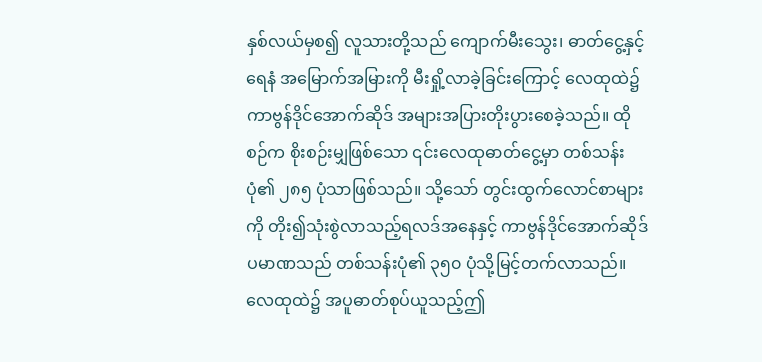နှစ်လယ်မှစ၍ လူသားတို့သည် ကျောက်မီးသွေး၊ ဓာတ်ငွေ့နှင့်ရေနံ အမြောက်အမြားကို မီးရှို့လာခဲ့ခြင်းကြောင့် လေထုထဲ၌ကာဗွန်ဒိုင်အောက်ဆိုဒ် အများအပြားတိုးပွားစေခဲ့သည်။ ထိုစဉ်က စိုးစဉ်းမျှဖြစ်သော ၎င်းလေထုဓာတ်ငွေ့မှာ တစ်သန်းပုံ၏ ၂၈၅ ပုံသာဖြစ်သည်။ သို့သော် တွင်းထွက်လောင်စာများကို တိုး၍သုံးစွဲလာသည့်ရလဒ်အနေနှင့် ကာဗွန်ဒိုင်အောက်ဆိုဒ်ပမာဏသည် တစ်သန်းပုံ၏ ၃၅၀ ပုံသို့မြင့်တက်လာသည်။ လေထုထဲ၌ အပူဓာတ်စုပ်ယူသည့်ဤ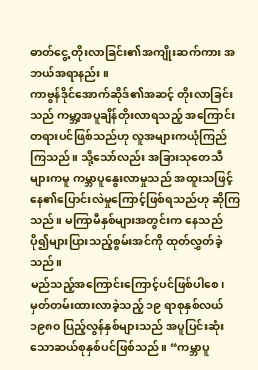ဓာတ်ငွေ့ တိုးလာခြင်း၏အကျိုးဆက်ကား အဘယ်အရာနည်း။
ကာဗွန်ဒိုင်အောက်ဆိုဒ်၏အဆင့် တိုးလာခြင်းသည် ကမ္ဘာ့အပူချိန်တိုးလာရသည့် အကြောင်းတရားပင်ဖြစ်သည်ဟု လူအများကယုံကြည်ကြသည်။ သို့သော်လည်း အခြားသုတေသီများကမူ ကမ္ဘာပူနွေးလာမှုသည် အထူးသဖြင့် နေ၏ပြောင်းလဲမှုကြောင့်ဖြစ်ရသည်ဟု ဆိုကြသည်။ မကြာမီနှစ်များအတွင်းက နေသည်ပို၍များပြားသည့်စွမ်းအင်ကို ထုတ်လွှတ်ခဲ့သည်။
မည်သည့်အကြောင်းကြောင့်ပင်ဖြစ်ပါစေ၊ မှတ်တမ်းထားလာခဲ့သည့် ၁၉ ရာစုနှစ်လယ် ၁၉၈၀ ပြည့်လွန်နှစ်များသည် အပူပြင်းဆုံးသောဆယ်စုနှစ်ပင်ဖြစ်သည်။ “ကမ္ဘာပူ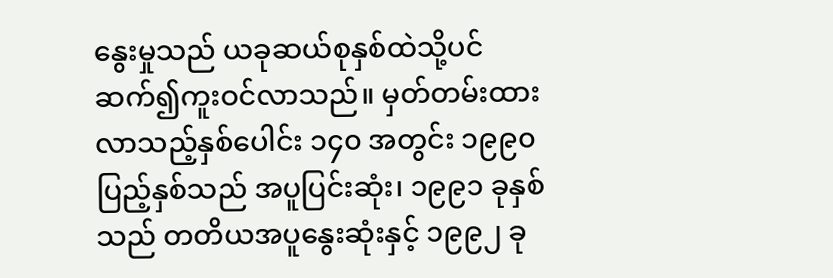နွေးမှုသည် ယခုဆယ်စုနှစ်ထဲသို့ပင် ဆက်၍ကူးဝင်လာသည်။ မှတ်တမ်းထားလာသည့်နှစ်ပေါင်း ၁၄၀ အတွင်း ၁၉၉၀ ပြည့်နှစ်သည် အပူပြင်းဆုံး၊ ၁၉၉၁ ခုနှစ်သည် တတိယအပူနွေးဆုံးနှင့် ၁၉၉၂ ခု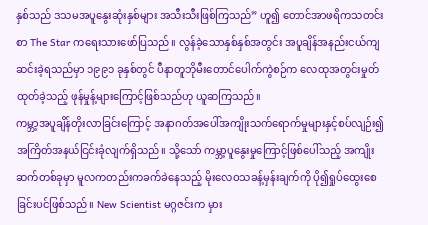နှစ်သည် ဒသမအပူနွေးဆုံးနှစ်များ အသီးသီးဖြစ်ကြသည်” ဟူ၍ တောင်အာဖရိကသတင်းစာ The Star ကရေးသားဖော်ပြသည်။ လွန်ခဲ့သောနှစ်နှစ်အတွင်း အပူချိန်အနည်းငယ်ကျဆင်းခဲ့ရသည်မှာ ၁၉၉၁ ခုနှစ်တွင် ပီနာတူဘိုမီးတောင်ပေါက်ကွဲစဉ်က လေထုအတွင်းမှုတ်ထုတ်ခဲ့သည့် ဖုန်မှုန့်များကြောင့်ဖြစ်သည်ဟု ယူဆကြသည်။
ကမ္ဘာ့အပူချိန်တိုးလာခြင်းကြောင့် အနာဂတ်အပေါ်အကျိုးသက်ရောက်မှုများနှင့်စပ်လျဉ်း၍ အကြိတ်အနယ်ငြင်းခုံလျက်ရှိသည်။ သို့သော် ကမ္ဘာ့ပူနွေးမှုကြောင့်ဖြစ်ပေါ်သည့် အကျိုးဆက်တစ်ခုမှာ မူလကတည်းကခက်ခဲနေသည့် မိုးလေဝသခန့်မှန်းချက်ကို ပို၍ရှုပ်ထွေးစေခြင်းပင်ဖြစ်သည်။ New Scientist မဂ္ဂဇင်းက မှား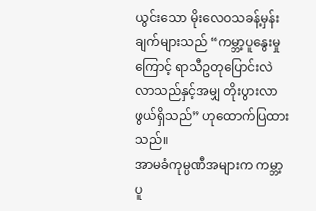ယွင်းသော မိုးလေဝသခန့်မှန်းချက်များသည် “ကမ္ဘာ့ပူနွေးမှုကြောင့် ရာသီဥတုပြောင်းလဲလာသည်နှင့်အမျှ တိုးပွားလာဖွယ်ရှိသည်” ဟုထောက်ပြထားသည်။
အာမခံကုမ္ပဏီအများက ကမ္ဘာ့ပူ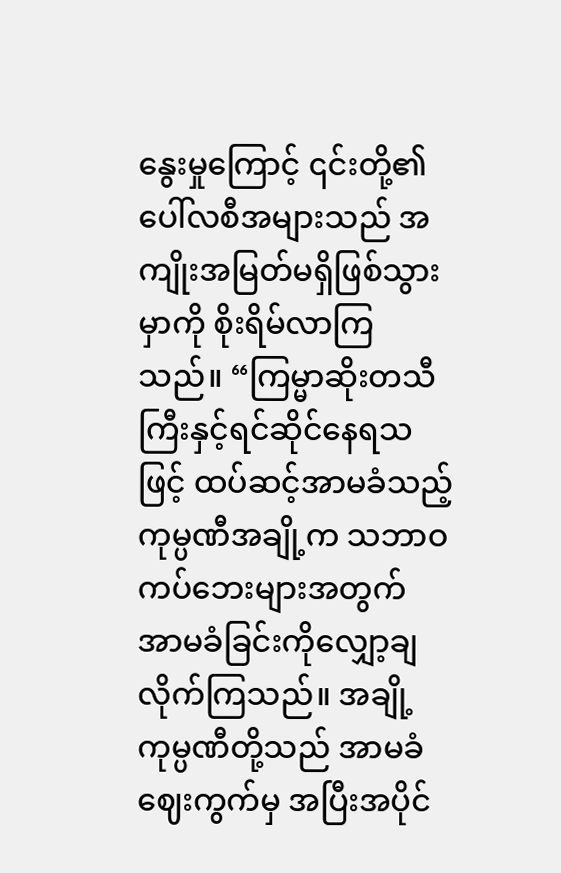နွေးမှုကြောင့် ၎င်းတို့၏ပေါ်လစီအများသည် အကျိုးအမြတ်မရှိဖြစ်သွားမှာကို စိုးရိမ်လာကြသည်။ “ကြမ္မာဆိုးတသီကြီးနှင့်ရင်ဆိုင်နေရသဖြင့် ထပ်ဆင့်အာမခံသည့်ကုမ္ပဏီအချို့က သဘာဝကပ်ဘေးများအတွက် အာမခံခြင်းကိုလျှော့ချလိုက်ကြသည်။ အချို့ကုမ္ပဏီတို့သည် အာမခံဈေးကွက်မှ အပြီးအပိုင်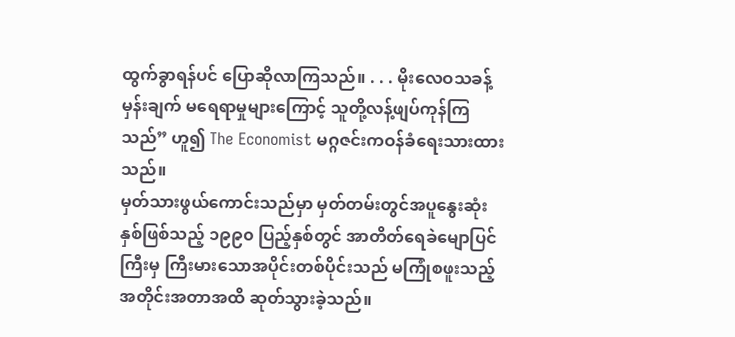ထွက်ခွာရန်ပင် ပြောဆိုလာကြသည်။ . . . မိုးလေဝသခန့်မှန်းချက် မရေရာမှုများကြောင့် သူတို့လန့်ဖျပ်ကုန်ကြသည်” ဟူ၍ The Economist မဂ္ဂဇင်းကဝန်ခံရေးသားထားသည်။
မှတ်သားဖွယ်ကောင်းသည်မှာ မှတ်တမ်းတွင်အပူနွေးဆုံးနှစ်ဖြစ်သည့် ၁၉၉၀ ပြည့်နှစ်တွင် အာတိတ်ရေခဲမျောပြင်ကြီးမှ ကြီးမားသောအပိုင်းတစ်ပိုင်းသည် မကြုံစဖူးသည့်အတိုင်းအတာအထိ ဆုတ်သွားခဲ့သည်။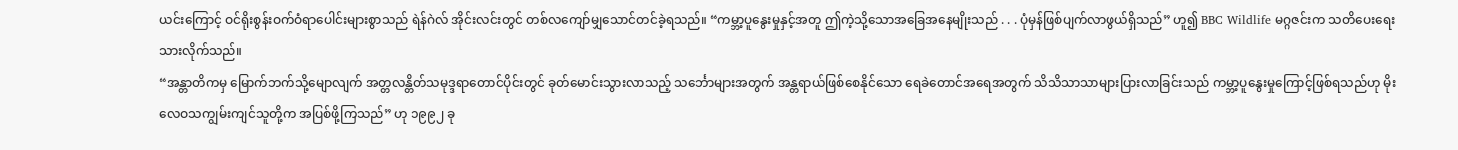ယင်းကြောင့် ဝင်ရိုးစွန်းဝက်ဝံရာပေါင်းများစွာသည် ရဲန်ဂဲလ် အိုင်းလင်းတွင် တစ်လကျော်မျှသောင်တင်ခဲ့ရသည်။ “ကမ္ဘာ့ပူနွေးမှုနှင့်အတူ ဤကဲ့သို့သောအခြေအနေမျိုးသည် . . . ပုံမှန်ဖြစ်ပျက်လာဖွယ်ရှိသည်” ဟူ၍ BBC Wildlife မဂ္ဂဇင်းက သတိပေးရေးသားလိုက်သည်။
“အန္တာတိကမှ မြောက်ဘက်သို့မျောလျက် အတ္တလန္တိတ်သမုဒ္ဒရာတောင်ပိုင်းတွင် ခုတ်မောင်းသွားလာသည့် သင်္ဘောများအတွက် အန္တရာယ်ဖြစ်စေနိုင်သော ရေခဲတောင်အရေအတွက် သိသိသာသာများပြားလာခြင်းသည် ကမ္ဘာ့ပူနွေးမှုကြောင့်ဖြစ်ရသည်ဟု မိုးလေဝသကျွမ်းကျင်သူတို့က အပြစ်ဖို့ကြသည်” ဟု ၁၉၉၂ ခု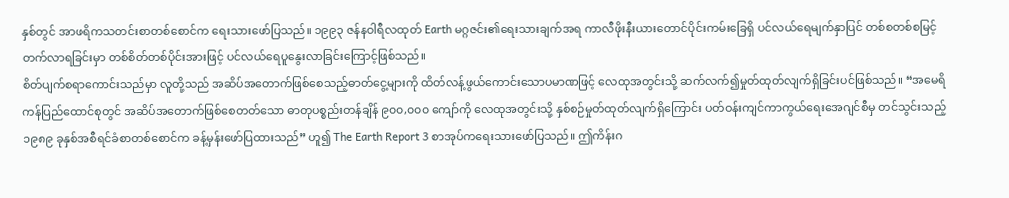နှစ်တွင် အာဖရိကသတင်းစာတစ်စောင်က ရေးသားဖော်ပြသည်။ ၁၉၉၃ ဇန်နဝါရီလထုတ် Earth မဂ္ဂဇင်း၏ရေးသားချက်အရ ကာလီဖိုးနီးယားတောင်ပိုင်းကမ်းခြေရှိ ပင်လယ်ရေမျက်နှာပြင် တစ်စတစ်စမြင့်တက်လာရခြင်းမှာ တစ်စိတ်တစ်ပိုင်းအားဖြင့် ပင်လယ်ရေပူနွေးလာခြင်းကြောင့်ဖြစ်သည်။
စိတ်ပျက်စရာကောင်းသည်မှာ လူတို့သည် အဆိပ်အတောက်ဖြစ်စေသည့်ဓာတ်ငွေ့များကို ထိတ်လန့်ဖွယ်ကောင်းသောပမာဏဖြင့် လေထုအတွင်းသို့ ဆက်လက်၍မှုတ်ထုတ်လျက်ရှိခြင်းပင်ဖြစ်သည်။ “အမေရိကန်ပြည်ထောင်စုတွင် အဆိပ်အတောက်ဖြစ်စေတတ်သော ဓာတုပစ္စည်းတန်ချိန် ၉၀၀,၀၀၀ ကျော်ကို လေထုအတွင်းသို့ နှစ်စဉ်မှုတ်ထုတ်လျက်ရှိကြောင်း ပတ်ဝန်းကျင်ကာကွယ်ရေးအေဂျင်စီမှ တင်သွင်းသည့် ၁၉၈၉ ခုနှစ်အစီရင်ခံစာတစ်စောင်က ခန့်မှန်းဖော်ပြထားသည်” ဟူ၍ The Earth Report 3 စာအုပ်ကရေးသားဖော်ပြသည်။ ဤကိန်းဂ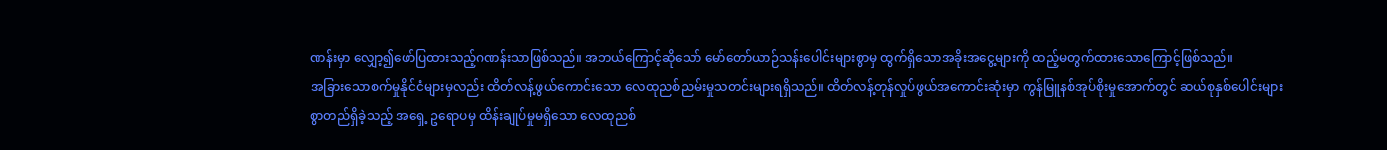ဏန်းမှာ လျှော့၍ဖော်ပြထားသည့်ဂဏန်းသာဖြစ်သည်။ အဘယ်ကြောင့်ဆိုသော် မော်တော်ယာဉ်သန်းပေါင်းများစွာမှ ထွက်ရှိသောအခိုးအငွေ့များကို ထည့်မတွက်ထားသောကြောင့်ဖြစ်သည်။
အခြားသောစက်မှုနိုင်ငံများမှလည်း ထိတ်လန့်ဖွယ်ကောင်းသော လေထုညစ်ညမ်းမှုသတင်းများရရှိသည်။ ထိတ်လန့်တုန်လှုပ်ဖွယ်အကောင်းဆုံးမှာ ကွန်မြူနစ်အုပ်စိုးမှုအောက်တွင် ဆယ်စုနှစ်ပေါင်းများစွာတည်ရှိခဲ့သည့် အရှေ့ ဥရောပမှ ထိန်းချုပ်မှုမရှိသော လေထုညစ်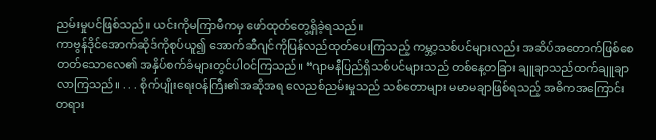ညမ်းမှုပင်ဖြစ်သည်။ ယင်းကိုမကြာမီကမှ ဖော်ထုတ်တွေ့ရှိခဲ့ရသည်။
ကာဗွန်ဒိုင်အောက်ဆိုဒ်ကိုစုပ်ယူ၍ အောက်ဆီဂျင်ကိုပြန်လည်ထုတ်ပေးကြသည့် ကမ္ဘာ့သစ်ပင်များလည်း အဆိပ်အတောက်ဖြစ်စေတတ်သောလေ၏ အနှိပ်စက်ခံများတွင်ပါဝင်ကြသည်။ “ဂျာမနီပြည်ရှိသစ်ပင်များသည် တစ်နေ့တခြား ချူချာသည်ထက်ချူချာလာကြသည်။ . . . စိုက်ပျိုးရေးဝန်ကြီး၏အဆိုအရ လေညစ်ညမ်းမှုသည် သစ်တောများ မမာမချာဖြစ်ရသည့် အဓိကအကြောင်းတရား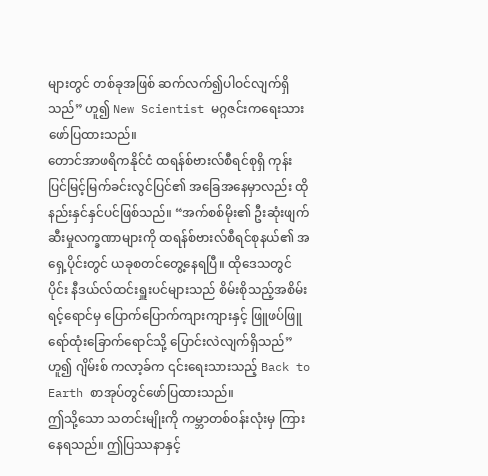များတွင် တစ်ခုအဖြစ် ဆက်လက်၍ပါဝင်လျက်ရှိသည်” ဟူ၍ New Scientist မဂ္ဂဇင်းကရေးသားဖော်ပြထားသည်။
တောင်အာဖရိကနိုင်ငံ ထရန်စ်ဗားလ်စီရင်စုရှိ ကုန်းပြင်မြင့်မြက်ခင်းလွင်ပြင်၏ အခြေအနေမှာလည်း ထိုနည်းနှင်နှင်ပင်ဖြစ်သည်။ “အက်စစ်မိုး၏ ဦးဆုံးဖျက်ဆီးမှုလက္ခဏာများကို ထရန်စ်ဗားလ်စီရင်စုနယ်၏ အရှေ့ပိုင်းတွင် ယခုစတင်တွေ့နေရပြီ။ ထိုဒေသတွင် ပိုင်း နီဒယ်လ်ထင်းရှူးပင်များသည် စိမ်းစိုသည့်အစိမ်းရင့်ရောင်မှ ပြောက်ပြောက်ကျားကျားနှင့် ဖြူဖပ်ဖြူရော်ထုံးခြောက်ရောင်သို့ ပြောင်းလဲလျက်ရှိသည်” ဟူ၍ ဂျိမ်းစ် ကလာ့ခ်က ၎င်းရေးသားသည့် Back to Earth စာအုပ်တွင်ဖော်ပြထားသည်။
ဤသို့သော သတင်းမျိုးကို ကမ္ဘာတစ်ဝန်းလုံးမှ ကြားနေရသည်။ ဤပြဿနာနှင့်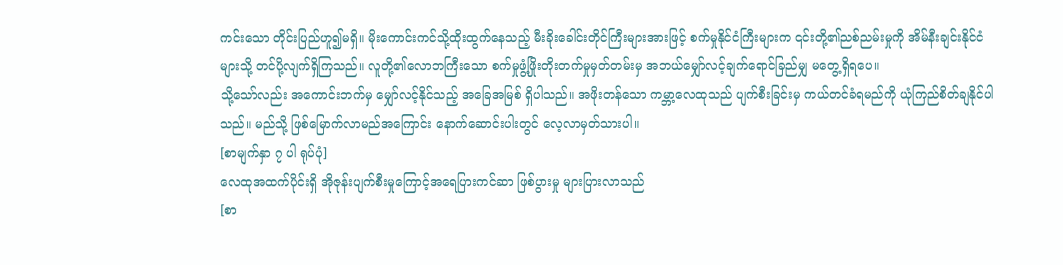ကင်းသော တိုင်းပြည်ဟူ၍မရှိ။ မိုးကောင်းကင်သို့ထိုးထွက်နေသည့် မီးခိုးခေါင်းတိုင်ကြီးများအားဖြင့် စက်မှုနိုင်ငံကြီးများက ၎င်းတို့၏ညစ်ညမ်းမှုကို အိမ်နီးချင်းနိုင်ငံများသို့ တင်ပို့လျက်ရှိကြသည်။ လူတို့၏လောဘကြီးသော စက်မှုဖွံ့ဖြိုးတိုးတက်မှုမှတ်တမ်းမှ အဘယ်မျှော်လင့်ချက်ရောင်ခြည်မျှ မတွေ့ရှိရပေ။
သို့သော်လည်း အကောင်းဘက်မှ မျှော်လင့်နိုင်သည့် အခြေအမြစ် ရှိပါသည်။ အဖိုးတန်သော ကမ္ဘာ့လေထုသည် ပျက်စီးခြင်းမှ ကယ်တင်ခံရမည်ကို ယုံကြည်စိတ်ချနိုင်ပါသည်။ မည်သို့ ဖြစ်မြောက်လာမည်အကြောင်း နောက်ဆောင်းပါးတွင် လေ့လာမှတ်သားပါ။
[စာမျက်နှာ ၇ ပါ ရုပ်ပုံ]
လေထုအထက်ပိုင်းရှိ အိုဇုန်းပျက်စီးမှုကြောင့်အရေပြားကင်ဆာ ဖြစ်ပွားမှု များပြားလာသည်
[စာ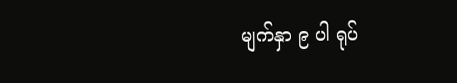မျက်နှာ ၉ ပါ ရုပ်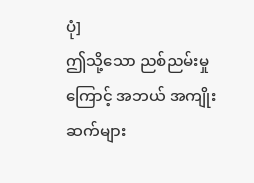ပုံ]
ဤသို့သော ညစ်ညမ်းမှုကြောင့် အဘယ် အကျိုးဆက်များ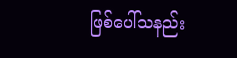ဖြစ်ပေါ်သနည်း